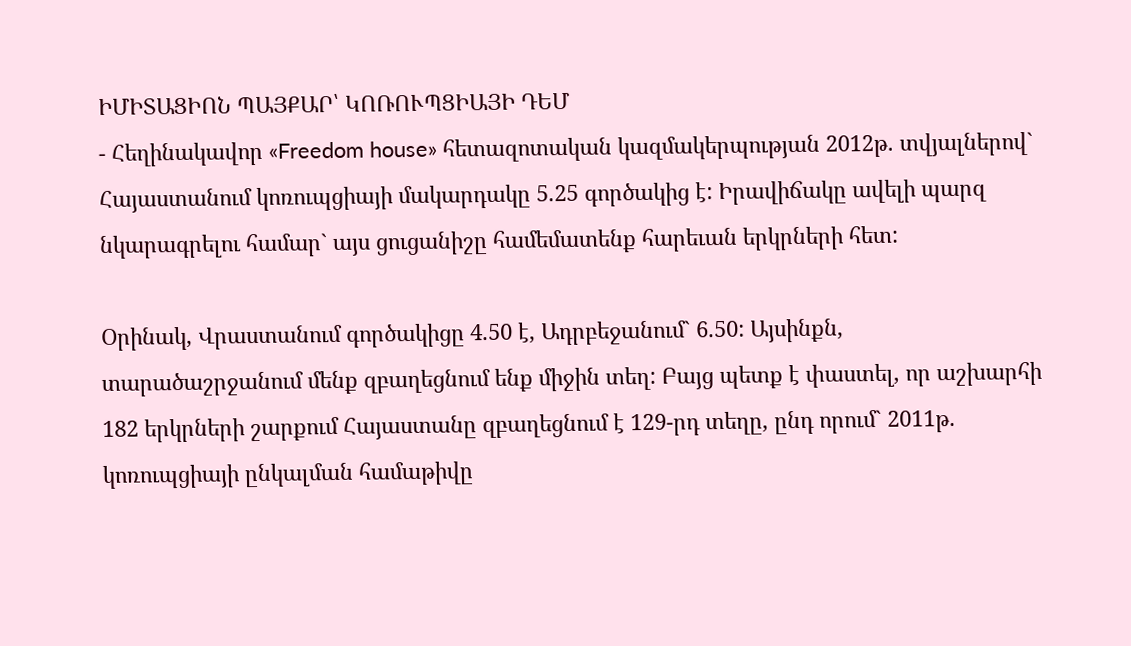ԻՄԻՏԱՑԻՈՆ ՊԱՅՔԱՐ՝ ԿՈՌՈՒՊՑԻԱՅԻ ԴԵՄ
- Հեղինակավոր «Freedom house» հետազոտական կազմակերպության 2012թ. տվյալներով` Հայաստանում կոռուպցիայի մակարդակը 5.25 գործակից է: Իրավիճակը ավելի պարզ նկարագրելու համար` այս ցուցանիշը համեմատենք հարեւան երկրների հետ:

Օրինակ, Վրաստանում գործակիցը 4.50 է, Ադրբեջանում` 6.50: Այսինքն, տարածաշրջանում մենք զբաղեցնում ենք միջին տեղ: Բայց պետք է փաստել, որ աշխարհի 182 երկրների շարքում Հայաստանը զբաղեցնում է 129-րդ տեղը, ընդ որում` 2011թ. կոռուպցիայի ընկալման համաթիվը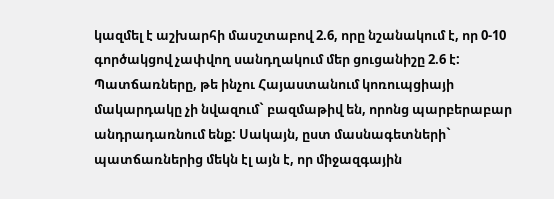կազմել է աշխարհի մասշտաբով 2.6, որը նշանակում է, որ 0-10 գործակցով չափվող սանդղակում մեր ցուցանիշը 2.6 է:
Պատճառները, թե ինչու Հայաստանում կոռուպցիայի մակարդակը չի նվազում` բազմաթիվ են, որոնց պարբերաբար անդրադառնում ենք: Սակայն, ըստ մասնագետների` պատճառներից մեկն էլ այն է, որ միջազգային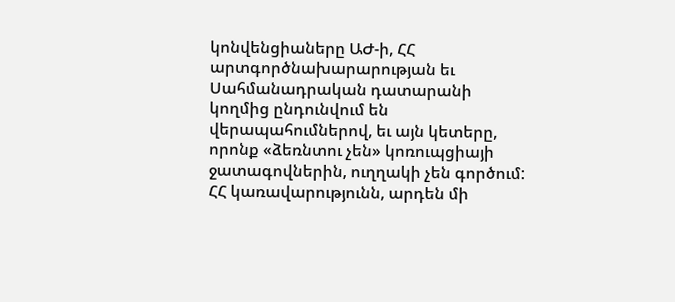կոնվենցիաները ԱԺ-ի, ՀՀ արտգործնախարարության եւ Սահմանադրական դատարանի կողմից ընդունվում են վերապահումներով, եւ այն կետերը, որոնք «ձեռնտու չեն» կոռուպցիայի ջատագովներին, ուղղակի չեն գործում:
ՀՀ կառավարությունն, արդեն մի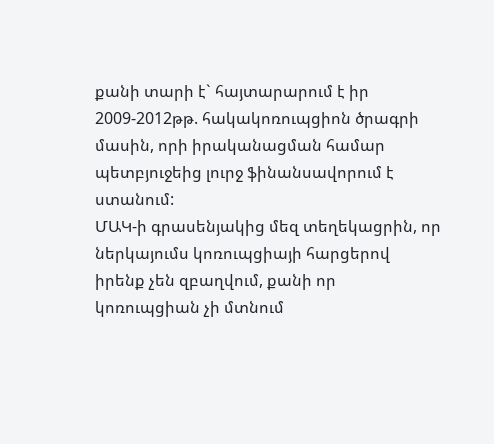քանի տարի է` հայտարարում է իր 2009-2012թթ. հակակոռուպցիոն ծրագրի մասին, որի իրականացման համար պետբյուջեից լուրջ ֆինանսավորում է ստանում:
ՄԱԿ-ի գրասենյակից մեզ տեղեկացրին, որ ներկայումս կոռուպցիայի հարցերով իրենք չեն զբաղվում, քանի որ կոռուպցիան չի մտնում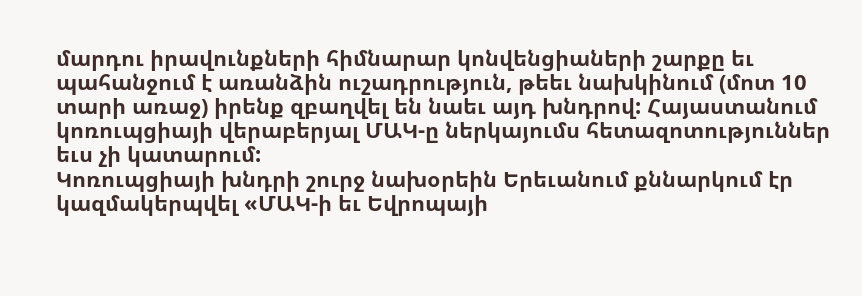մարդու իրավունքների հիմնարար կոնվենցիաների շարքը եւ պահանջում է առանձին ուշադրություն, թեեւ նախկինում (մոտ 10 տարի առաջ) իրենք զբաղվել են նաեւ այդ խնդրով: Հայաստանում կոռուպցիայի վերաբերյալ ՄԱԿ-ը ներկայումս հետազոտություններ եւս չի կատարում:
Կոռուպցիայի խնդրի շուրջ նախօրեին Երեւանում քննարկում էր կազմակերպվել «ՄԱԿ-ի եւ Եվրոպայի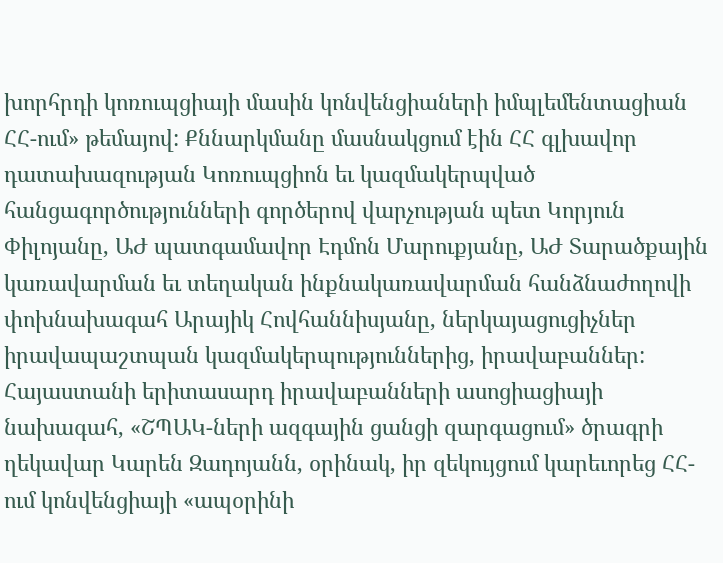խորհրդի կոռուպցիայի մասին կոնվենցիաների իմպլեմենտացիան ՀՀ-ում» թեմայով: Քննարկմանը մասնակցում էին ՀՀ գլխավոր դատախազության Կոռուպցիոն եւ կազմակերպված հանցագործությունների գործերով վարչության պետ Կորյուն Փիլոյանը, ԱԺ պատգամավոր Էդմոն Մարուքյանը, ԱԺ Տարածքային կառավարման եւ տեղական ինքնակառավարման հանձնաժողովի փոխնախագահ Արայիկ Հովհաննիսյանը, ներկայացուցիչներ իրավապաշտպան կազմակերպություններից, իրավաբաններ: Հայաստանի երիտասարդ իրավաբանների ասոցիացիայի նախագահ, «ՇՊԱԿ-ների ազգային ցանցի զարգացում» ծրագրի ղեկավար Կարեն Զադոյանն, օրինակ, իր զեկույցում կարեւորեց ՀՀ-ում կոնվենցիայի «ապօրինի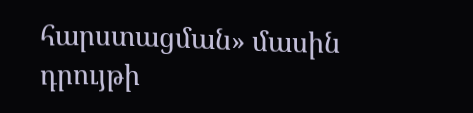հարստացման» մասին դրույթի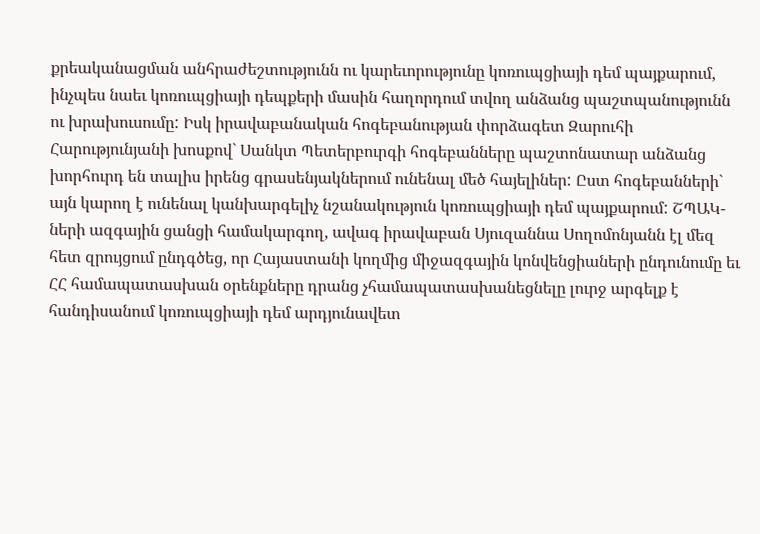քրեականացման անհրաժեշտությունն ու կարեւորությունը կոռուպցիայի դեմ պայքարում, ինչպես նաեւ կոռուպցիայի դեպքերի մասին հաղորդում տվող անձանց պաշտպանությունն ու խրախուսումը: Իսկ իրավաբանական հոգեբանության փորձագետ Զարուհի Հարությունյանի խոսքով` Սանկտ Պետերբուրգի հոգեբանները պաշտոնատար անձանց խորհուրդ են տալիս իրենց գրասենյակներում ունենալ մեծ հայելիներ: Ըստ հոգեբանների` այն կարող է ունենալ կանխարգելիչ նշանակություն կոռուպցիայի դեմ պայքարում: ՇՊԱԿ-ների ազգային ցանցի համակարգող, ավագ իրավաբան Սյուզաննա Սողոմոնյանն էլ մեզ հետ զրույցում ընդգծեց, որ Հայաստանի կողմից միջազգային կոնվենցիաների ընդունումը եւ ՀՀ համապատասխան օրենքները դրանց չհամապատասխանեցնելը լուրջ արգելք է հանդիսանում կոռուպցիայի դեմ արդյունավետ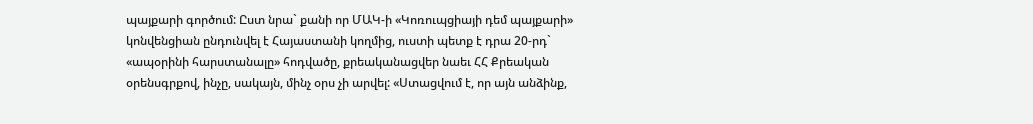պայքարի գործում: Ըստ նրա` քանի որ ՄԱԿ-ի «Կոռուպցիայի դեմ պայքարի» կոնվենցիան ընդունվել է Հայաստանի կողմից, ուստի պետք է դրա 20-րդ` «ապօրինի հարստանալը» հոդվածը, քրեականացվեր նաեւ ՀՀ Քրեական օրենսգրքով, ինչը, սակայն, մինչ օրս չի արվել: «Ստացվում է, որ այն անձինք,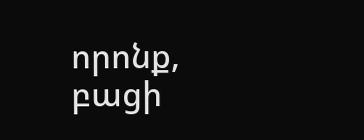որոնք, բացի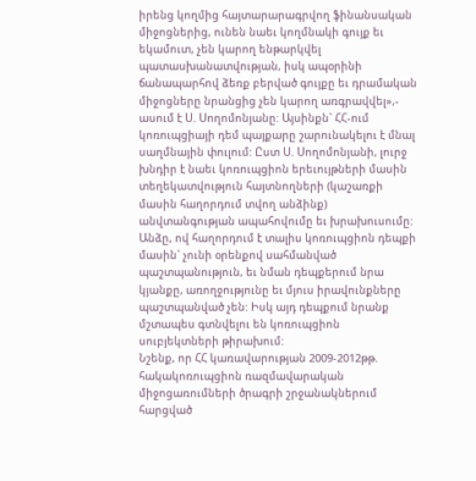իրենց կողմից հայտարարագրվող ֆինանսական միջոցներից, ունեն նաեւ կողմնակի գույք եւ եկամուտ, չեն կարող ենթարկվել պատասխանատվության, իսկ ապօրինի ճանապարհով ձեռք բերված գույքը եւ դրամական միջոցները նրանցից չեն կարող առգրավվել»,- ասում է Ս. Սողոմոնյանը: Այսինքն` ՀՀ-ում կոռուպցիայի դեմ պայքարը շարունակելու է մնալ սաղմնային փուլում: Ըստ Ս. Սողոմոնյանի, լուրջ խնդիր է նաեւ կոռուպցիոն երեւույթների մասին տեղեկատվություն հայտնողների (կաշառքի մասին հաղորդում տվող անձինք) անվտանգության ապահովումը եւ խրախուսումը: Անձը, ով հաղորդում է տալիս կոռուպցիոն դեպքի մասին` չունի օրենքով սահմանված պաշտպանություն, եւ նման դեպքերում նրա կյանքը, առողջությունը եւ մյուս իրավունքները պաշտպանված չեն: Իսկ այդ դեպքում նրանք մշտապես գտնվելու են կոռուպցիոն սուբյեկտների թիրախում:
Նշենք, որ ՀՀ կառավարության 2009-2012թթ. հակակոռուպցիոն ռազմավարական միջոցառումների ծրագրի շրջանակներում հարցված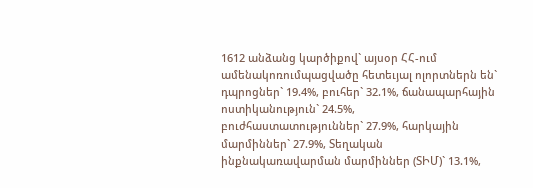1612 անձանց կարծիքով` այսօր ՀՀ-ում ամենակոռումպացվածը հետեւյալ ոլորտներն են` դպրոցներ` 19.4%, բուհեր` 32.1%, ճանապարհային ոստիկանություն` 24.5%, բուժհաստատություններ` 27.9%, հարկային մարմիններ` 27.9%, Տեղական ինքնակառավարման մարմիններ (ՏԻՄ)` 13.1%,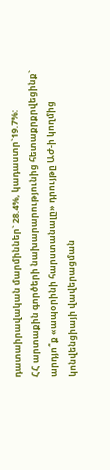դատաիրավական մարմիններ` 28.4%, կադաստր`19.7%:
ՀՀ արտաքին գործերի նախարարությունից հետաքրքրվեցինք` արդյո՞ք «ապօրինի հարստանալը» դրույթը ԱԺ-ի կողմից կոնվենցիայի վավերացման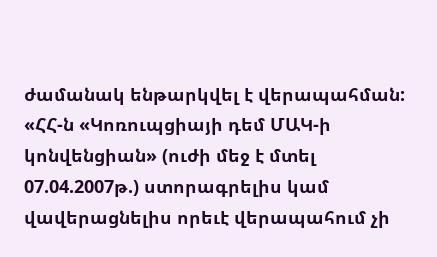ժամանակ ենթարկվել է վերապահման: «ՀՀ-ն «Կոռուպցիայի դեմ ՄԱԿ-ի կոնվենցիան» (ուժի մեջ է մտել 07.04.2007թ.) ստորագրելիս կամ վավերացնելիս որեւէ վերապահում չի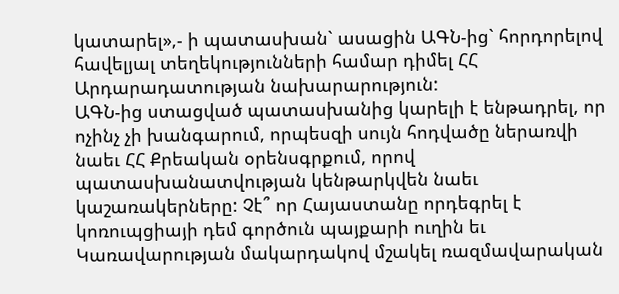կատարել»,- ի պատասխան` ասացին ԱԳՆ-ից` հորդորելով հավելյալ տեղեկությունների համար դիմել ՀՀ Արդարադատության նախարարություն:
ԱԳՆ-ից ստացված պատասխանից կարելի է ենթադրել, որ ոչինչ չի խանգարում, որպեսզի սույն հոդվածը ներառվի նաեւ ՀՀ Քրեական օրենսգրքում, որով պատասխանատվության կենթարկվեն նաեւ կաշառակերները: Չէ՞ որ Հայաստանը որդեգրել է կոռուպցիայի դեմ գործուն պայքարի ուղին եւ Կառավարության մակարդակով մշակել ռազմավարական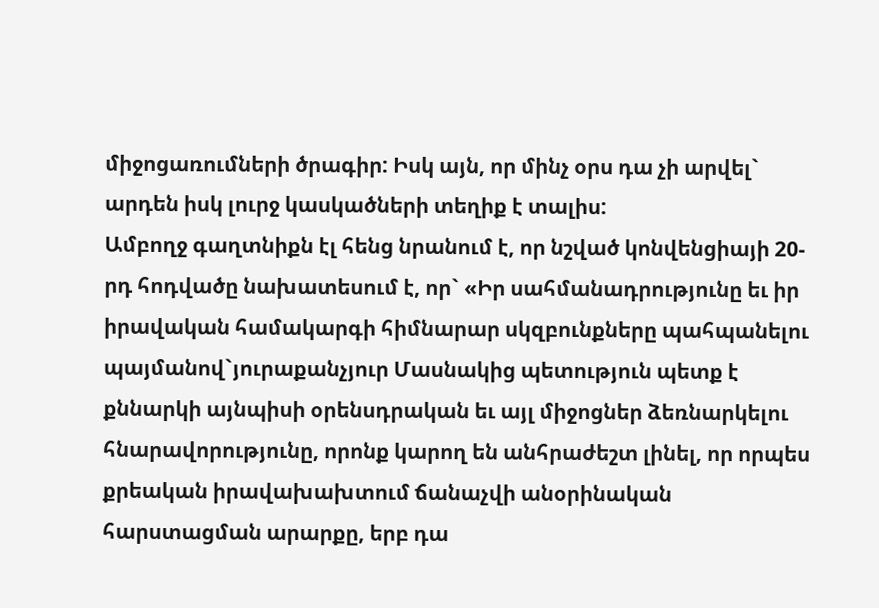միջոցառումների ծրագիր: Իսկ այն, որ մինչ օրս դա չի արվել` արդեն իսկ լուրջ կասկածների տեղիք է տալիս:
Ամբողջ գաղտնիքն էլ հենց նրանում է, որ նշված կոնվենցիայի 20-րդ հոդվածը նախատեսում է, որ` «Իր սահմանադրությունը եւ իր իրավական համակարգի հիմնարար սկզբունքները պահպանելու պայմանով`յուրաքանչյուր Մասնակից պետություն պետք է քննարկի այնպիսի օրենսդրական եւ այլ միջոցներ ձեռնարկելու հնարավորությունը, որոնք կարող են անհրաժեշտ լինել, որ որպես քրեական իրավախախտում ճանաչվի անօրինական հարստացման արարքը, երբ դա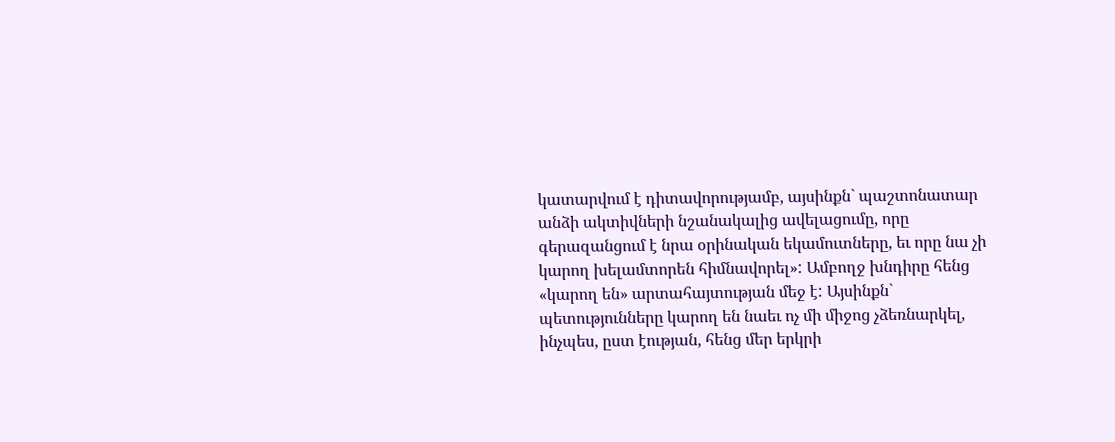կատարվում է դիտավորությամբ, այսինքն` պաշտոնատար անձի ակտիվների նշանակալից ավելացումը, որը գերազանցում է նրա օրինական եկամուտները, եւ որը նա չի կարող խելամտորեն հիմնավորել»: Ամբողջ խնդիրը հենց «կարող են» արտահայտության մեջ է: Այսինքն` պետությունները կարող են նաեւ ոչ մի միջոց չձեռնարկել, ինչպես, ըստ էության, հենց մեր երկրի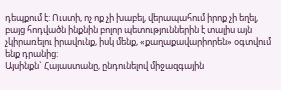դեպքում է: Ուստի, ոչ ոք չի խաբել, վերապահում իրոք չի եղել, բայց հոդվածն ինքնին բոլոր պետություններին է տալիս այն չկիրառելու իրավունք, իսկ մենք, «քաղաքավարիորեն» օգտվում ենք դրանից:
Այսինքն` Հայաստանը, ընդունելով միջազգային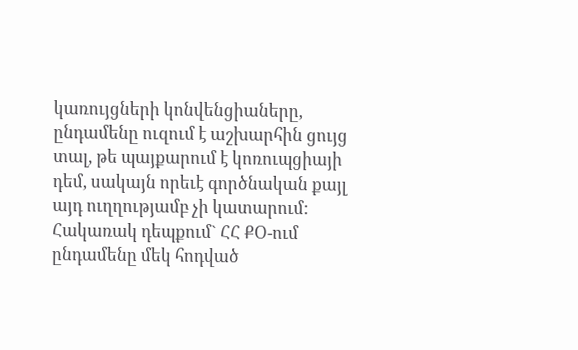կառույցների կոնվենցիաները, ընդամենը ուզում է աշխարհին ցույց տալ, թե պայքարում է կոռուպցիայի դեմ, սակայն որեւէ գործնական քայլ այդ ուղղությամբ չի կատարում: Հակառակ դեպքում` ՀՀ ՔՕ-ում ընդամենը մեկ հոդված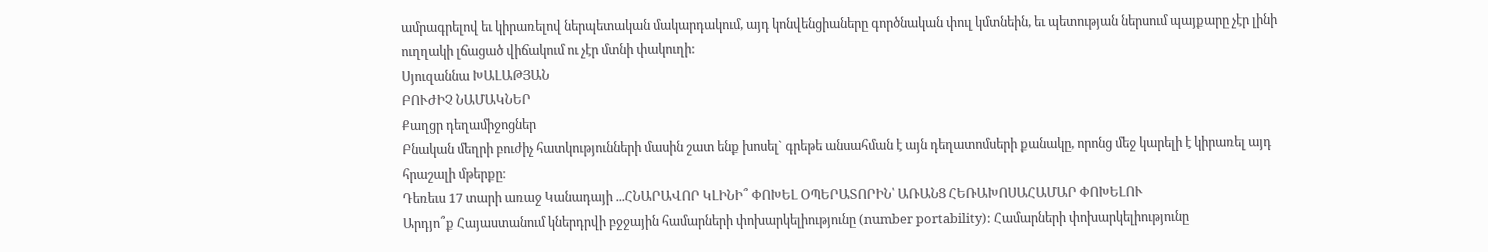ամրագրելով եւ կիրառելով ներպետական մակարդակում, այդ կոնվենցիաները գործնական փուլ կմտնեին, եւ պետության ներսում պայքարը չէր լինի ուղղակի լճացած վիճակում ու չէր մտնի փակուղի:
Սյուզաննա ԽԱԼԱԹՅԱՆ
ԲՈՒԺԻՉ ՆԱՄԱԿՆԵՐ
Քաղցր դեղամիջոցներ
Բնական մեղրի բուժիչ հատկությունների մասին շատ ենք խոսել` գրեթե անսահման է այն դեղատոմսերի քանակը, որոնց մեջ կարելի է կիրառել այդ հրաշալի մթերքը։
Դեռեւս 17 տարի առաջ Կանադայի ...ՀՆԱՐԱՎՈՐ ԿԼԻՆԻ՞ ՓՈԽԵԼ ՕՊԵՐԱՏՈՐԻՆ՝ ԱՌԱՆՑ ՀԵՌԱԽՈՍԱՀԱՄԱՐ ՓՈԽԵԼՈՒ
Արդյո՞ք Հայաստանում կներդրվի բջջային համարների փոխարկելիությունը (number portability): Համարների փոխարկելիությունը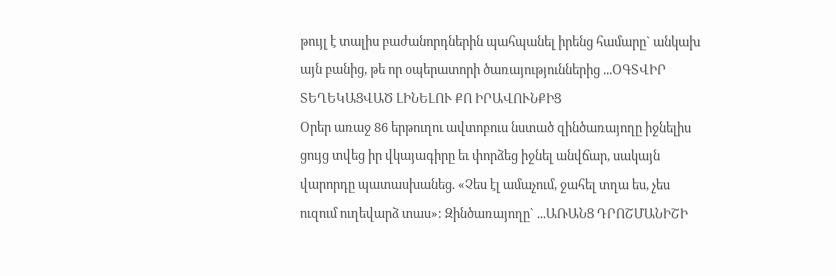թույլ է տալիս բաժանորդներին պահպանել իրենց համարը` անկախ այն բանից, թե որ օպերատորի ծառայություններից ...ՕԳՏՎԻՐ ՏԵՂԵԿԱՑՎԱԾ ԼԻՆԵԼՈՒ ՔՈ ԻՐԱՎՈՒՆՔԻՑ
Օրեր առաջ 86 երթուղու ավտոբուս նստած զինծառայողը իջնելիս ցույց տվեց իր վկայագիրը եւ փորձեց իջնել անվճար, սակայն վարորդը պատասխանեց. «Չես էլ ամաչում, ջահել տղա ես, չես ուզում ուղեվարձ տաս»: Զինծառայողը` ...ԱՌԱՆՑ ԴՐՈՇՄԱՆԻՇԻ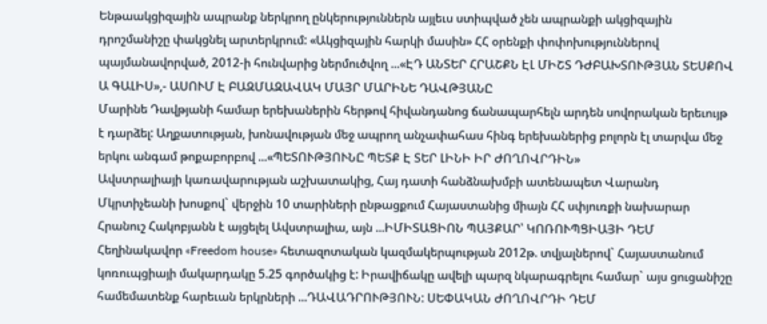Ենթաակցիզային ապրանք ներկրող ընկերություններն այլեւս ստիպված չեն ապրանքի ակցիզային դրոշմանիշը փակցնել արտերկրում: «Ակցիզային հարկի մասին» ՀՀ օրենքի փոփոխություններով պայմանավորված, 2012-ի հունվարից ներմուծվող ...«ԷԴ ԱՆՏԵՐ ՀՐԱՇՔՆ ԷԼ ՄԻՇՏ ԴԺԲԱԽՏՈՒԹՅԱՆ ՏԵՍՔՈՎ Ա ԳԱԼԻՍ»,- ԱՍՈՒՄ Է ԲԱԶՄԱԶԱՎԱԿ ՄԱՅՐ ՄԱՐԻՆԵ ԴԱՎԹՅԱՆԸ
Մարինե Դավթյանի համար երեխաներին հերթով հիվանդանոց ճանապարհելն արդեն սովորական երեւույթ է դարձել: Աղքատության, խոնավության մեջ ապրող անչափահաս հինգ երեխաներից բոլորն էլ տարվա մեջ երկու անգամ թոքաբորբով ...«ՊԵՏՈՒԹՅՈՒՆԸ ՊԵՏՔ Է ՏԵՐ ԼԻՆԻ ԻՐ ԺՈՂՈՎՐԴԻՆ»
Ավստրալիայի կառավարության աշխատակից, Հայ դատի հանձնախմբի ատենապետ Վարանդ Մկրտիչեանի խոսքով` վերջին 10 տարիների ընթացքում Հայաստանից միայն ՀՀ սփյուռքի նախարար Հրանուշ Հակոբյանն է այցելել Ավստրալիա, այն ...ԻՄԻՏԱՑԻՈՆ ՊԱՅՔԱՐ՝ ԿՈՌՈՒՊՑԻԱՅԻ ԴԵՄ
Հեղինակավոր «Freedom house» հետազոտական կազմակերպության 2012թ. տվյալներով` Հայաստանում կոռուպցիայի մակարդակը 5.25 գործակից է: Իրավիճակը ավելի պարզ նկարագրելու համար` այս ցուցանիշը համեմատենք հարեւան երկրների ...ԴԱՎԱԴՐՈՒԹՅՈՒՆ: ՍԵՓԱԿԱՆ ԺՈՂՈՎՐԴԻ ԴԵՄ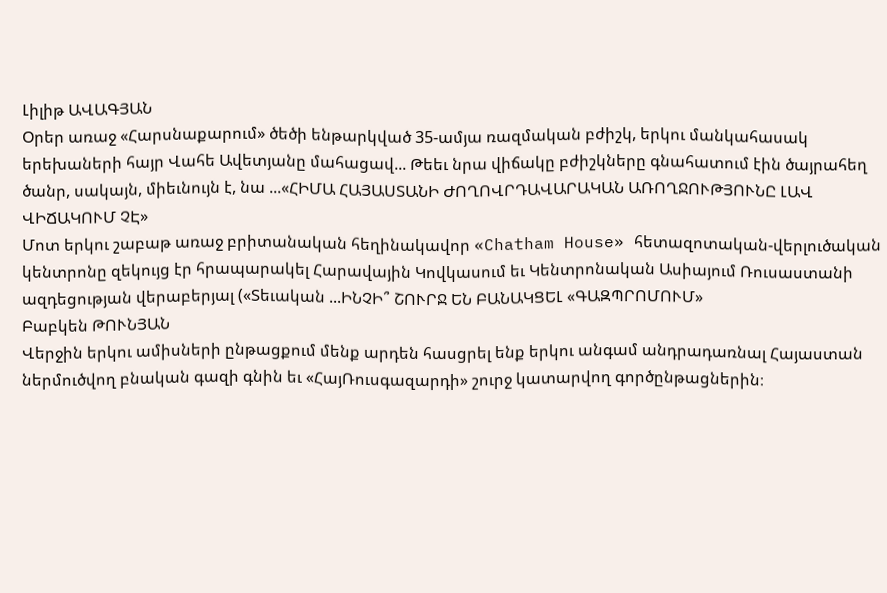Լիլիթ ԱՎԱԳՅԱՆ
Օրեր առաջ «Հարսնաքարում» ծեծի ենթարկված 35-ամյա ռազմական բժիշկ, երկու մանկահասակ երեխաների հայր Վահե Ավետյանը մահացավ... Թեեւ նրա վիճակը բժիշկները գնահատում էին ծայրահեղ ծանր, սակայն, միեւնույն է, նա ...«ՀԻՄԱ ՀԱՅԱՍՏԱՆԻ ԺՈՂՈՎՐԴԱՎԱՐԱԿԱՆ ԱՌՈՂՋՈՒԹՅՈՒՆԸ ԼԱՎ ՎԻՃԱԿՈՒՄ ՉԷ»
Մոտ երկու շաբաթ առաջ բրիտանական հեղինակավոր «Chatham House» հետազոտական-վերլուծական կենտրոնը զեկույց էր հրապարակել Հարավային Կովկասում եւ Կենտրոնական Ասիայում Ռուսաստանի ազդեցության վերաբերյալ («Տեւական ...ԻՆՉԻ՞ ՇՈՒՐՋ ԵՆ ԲԱՆԱԿՑԵԼ «ԳԱԶՊՐՈՄՈՒՄ»
Բաբկեն ԹՈՒՆՅԱՆ
Վերջին երկու ամիսների ընթացքում մենք արդեն հասցրել ենք երկու անգամ անդրադառնալ Հայաստան ներմուծվող բնական գազի գնին եւ «ՀայՌուսգազարդի» շուրջ կատարվող գործընթացներին։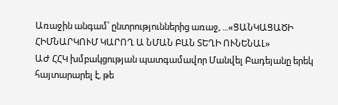Առաջին անգամ՝ ընտրություններից առաջ, ...«ՑԱՆԿԱՑԱԾԻ ՀԻՄՆԱՐԿՈՒՄ ԿԱՐՈՂ Ա ՆՄԱՆ ԲԱՆ ՏԵՂԻ ՈՒՆԵՆԱԼ»
ԱԺ ՀՀԿ խմբակցության պատգամավոր Մանվել Բադեյանը երեկ հայտարարել է, թե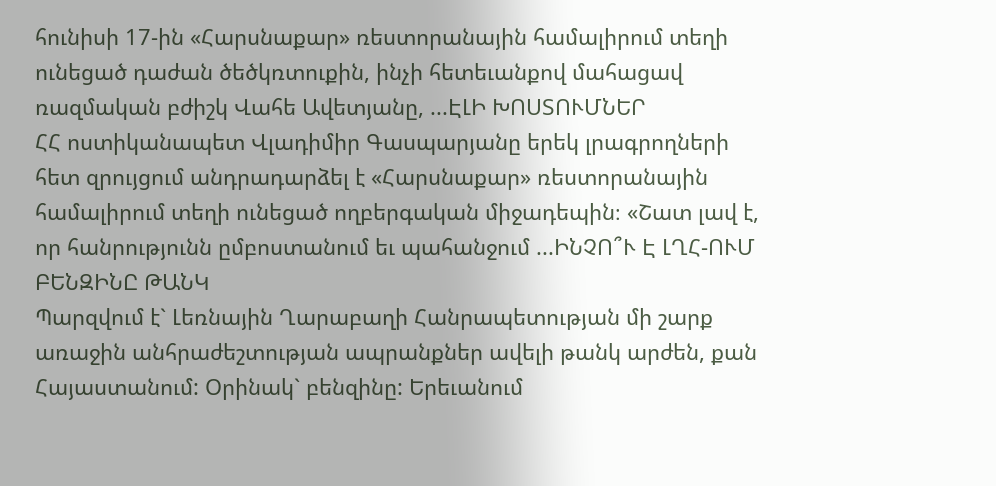հունիսի 17-ին «Հարսնաքար» ռեստորանային համալիրում տեղի ունեցած դաժան ծեծկռտուքին, ինչի հետեւանքով մահացավ ռազմական բժիշկ Վահե Ավետյանը, ...ԷԼԻ ԽՈՍՏՈՒՄՆԵՐ
ՀՀ ոստիկանապետ Վլադիմիր Գասպարյանը երեկ լրագրողների հետ զրույցում անդրադարձել է «Հարսնաքար» ռեստորանային համալիրում տեղի ունեցած ողբերգական միջադեպին։ «Շատ լավ է, որ հանրությունն ըմբոստանում եւ պահանջում ...ԻՆՉՈ՞Ւ Է ԼՂՀ-ՈՒՄ ԲԵՆԶԻՆԸ ԹԱՆԿ
Պարզվում է` Լեռնային Ղարաբաղի Հանրապետության մի շարք առաջին անհրաժեշտության ապրանքներ ավելի թանկ արժեն, քան Հայաստանում: Օրինակ` բենզինը: Երեւանում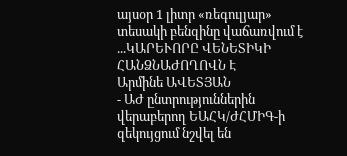այսօր 1 լիտր «ռեգուլյար» տեսակի բենզինը վաճառվում է ...ԿԱՐԵՒՈՐԸ ՎԵՆԵՏԻԿԻ ՀԱՆՁՆԱԺՈՂՈՎՆ Է
Արմինե ԱՎԵՏՅԱՆ
- ԱԺ ընտրություններին վերաբերող ԵԱՀԿ/ԺՀՄԻԳ-ի զեկույցում նշվել են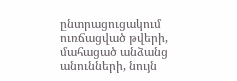ընտրացուցակում ուռճացված թվերի, մահացած անձանց անունների, նույն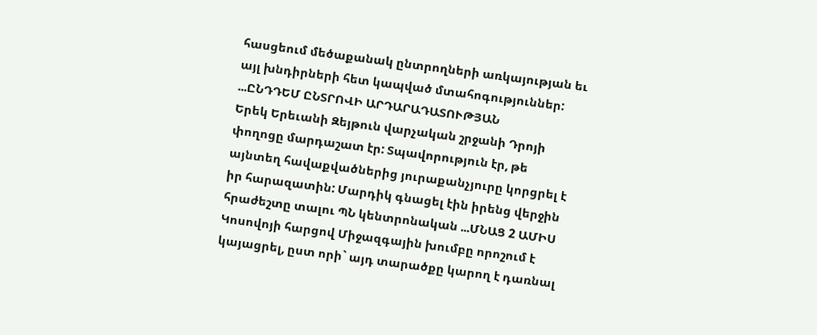հասցեում մեծաքանակ ընտրողների առկայության եւ այլ խնդիրների հետ կապված մտահոգություններ: ...ԸՆԴԴԵՄ ԸՆՏՐՈՎԻ ԱՐԴԱՐԱԴԱՏՈՒԹՅԱՆ
Երեկ Երեւանի Զեյթուն վարչական շրջանի Դրոյի փողոցը մարդաշատ էր: Տպավորություն էր, թե այնտեղ հավաքվածներից յուրաքանչյուրը կորցրել է իր հարազատին: Մարդիկ գնացել էին իրենց վերջին հրաժեշտը տալու ՊՆ կենտրոնական ...ՄՆԱՑ 2 ԱՄԻՍ
Կոսովոյի հարցով Միջազգային խումբը որոշում է կայացրել, ըստ որի` այդ տարածքը կարող է դառնալ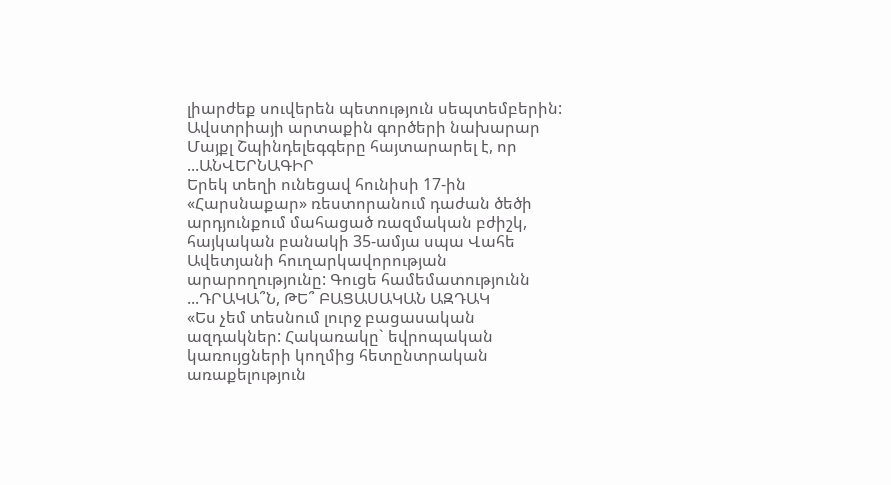լիարժեք սուվերեն պետություն սեպտեմբերին: Ավստրիայի արտաքին գործերի նախարար Մայքլ Շպինդելեգգերը հայտարարել է, որ ...ԱՆՎԵՐՆԱԳԻՐ
Երեկ տեղի ունեցավ հունիսի 17-ին «Հարսնաքար» ռեստորանում դաժան ծեծի արդյունքում մահացած ռազմական բժիշկ, հայկական բանակի 35-ամյա սպա Վահե Ավետյանի հուղարկավորության արարողությունը: Գուցե համեմատությունն ...ԴՐԱԿԱ՞Ն, ԹԵ՞ ԲԱՑԱՍԱԿԱՆ ԱԶԴԱԿ
«Ես չեմ տեսնում լուրջ բացասական ազդակներ: Հակառակը` եվրոպական կառույցների կողմից հետընտրական առաքելություն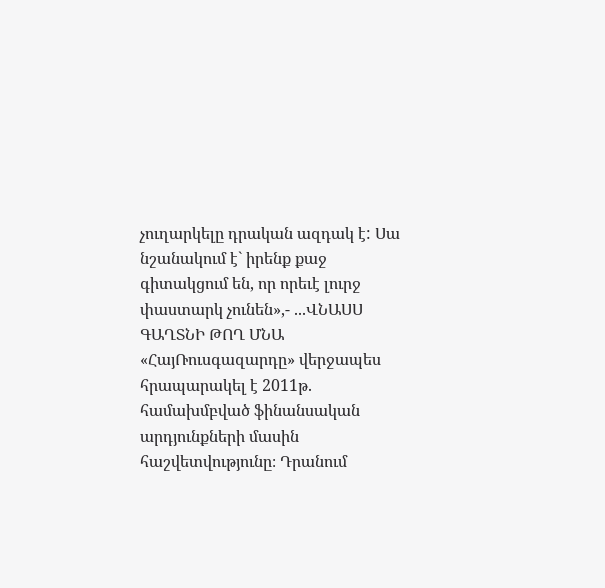չուղարկելը դրական ազդակ է: Սա նշանակում է` իրենք քաջ գիտակցում են, որ որեւէ լուրջ փաստարկ չունեն»,- ...ՎՆԱՍՍ ԳԱՂՏՆԻ ԹՈՂ ՄՆԱ
«ՀայՌուսգազարդը» վերջապես հրապարակել է 2011թ. համախմբված ֆինանսական արդյունքների մասին հաշվետվությունը։ Դրանում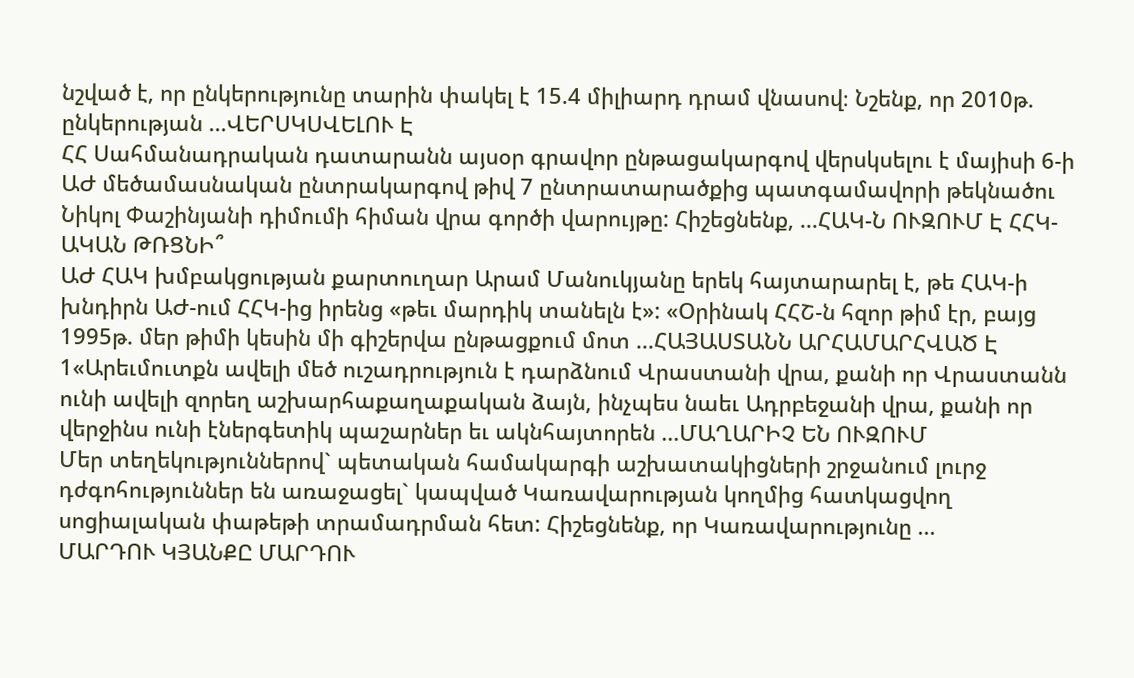նշված է, որ ընկերությունը տարին փակել է 15.4 միլիարդ դրամ վնասով։ Նշենք, որ 2010թ. ընկերության ...ՎԵՐՍԿՍՎԵԼՈՒ Է
ՀՀ Սահմանադրական դատարանն այսօր գրավոր ընթացակարգով վերսկսելու է մայիսի 6-ի ԱԺ մեծամասնական ընտրակարգով թիվ 7 ընտրատարածքից պատգամավորի թեկնածու Նիկոլ Փաշինյանի դիմումի հիման վրա գործի վարույթը: Հիշեցնենք, ...ՀԱԿ-Ն ՈՒԶՈՒՄ Է ՀՀԿ-ԱԿԱՆ ԹՌՑՆԻ՞
ԱԺ ՀԱԿ խմբակցության քարտուղար Արամ Մանուկյանը երեկ հայտարարել է, թե ՀԱԿ-ի խնդիրն ԱԺ-ում ՀՀԿ-ից իրենց «թեւ մարդիկ տանելն է»: «Օրինակ ՀՀՇ-ն հզոր թիմ էր, բայց 1995թ. մեր թիմի կեսին մի գիշերվա ընթացքում մոտ ...ՀԱՅԱՍՏԱՆՆ ԱՐՀԱՄԱՐՀՎԱԾ Է
1«Արեւմուտքն ավելի մեծ ուշադրություն է դարձնում Վրաստանի վրա, քանի որ Վրաստանն ունի ավելի զորեղ աշխարհաքաղաքական ձայն, ինչպես նաեւ Ադրբեջանի վրա, քանի որ վերջինս ունի էներգետիկ պաշարներ եւ ակնհայտորեն ...ՄԱՂԱՐԻՉ ԵՆ ՈՒԶՈՒՄ
Մեր տեղեկություններով` պետական համակարգի աշխատակիցների շրջանում լուրջ դժգոհություններ են առաջացել` կապված Կառավարության կողմից հատկացվող սոցիալական փաթեթի տրամադրման հետ: Հիշեցնենք, որ Կառավարությունը ...
ՄԱՐԴՈՒ ԿՅԱՆՔԸ ՄԱՐԴՈՒ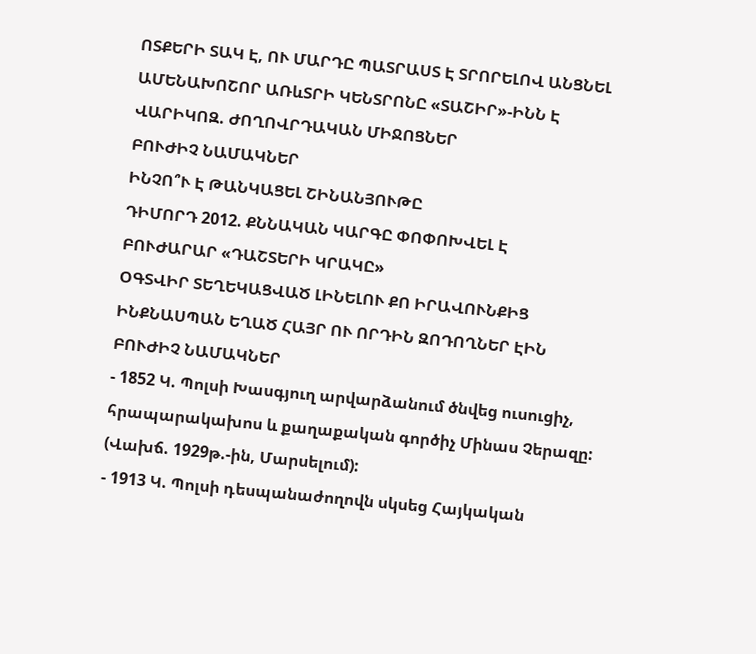ՈՏՔԵՐԻ ՏԱԿ Է, ՈՒ ՄԱՐԴԸ ՊԱՏՐԱՍՏ Է ՏՐՈՐԵԼՈՎ ԱՆՑՆԵԼ
ԱՄԵՆԱԽՈՇՈՐ ԱՌևՏՐԻ ԿԵՆՏՐՈՆԸ «ՏԱՇԻՐ»-ԻՆՆ Է
ՎԱՐԻԿՈԶ. ԺՈՂՈՎՐԴԱԿԱՆ ՄԻՋՈՑՆԵՐ
ԲՈՒԺԻՉ ՆԱՄԱԿՆԵՐ
ԻՆՉՈ՞Ւ Է ԹԱՆԿԱՑԵԼ ՇԻՆԱՆՅՈՒԹԸ
ԴԻՄՈՐԴ 2012. ՔՆՆԱԿԱՆ ԿԱՐԳԸ ՓՈՓՈԽՎԵԼ Է
ԲՈՒԺԱՐԱՐ «ԴԱՇՏԵՐԻ ԿՐԱԿԸ»
ՕԳՏՎԻՐ ՏԵՂԵԿԱՑՎԱԾ ԼԻՆԵԼՈՒ ՔՈ ԻՐԱՎՈՒՆՔԻՑ
ԻՆՔՆԱՍՊԱՆ ԵՂԱԾ ՀԱՅՐ ՈՒ ՈՐԴԻՆ ԶՈԴՈՂՆԵՐ ԷԻՆ
ԲՈՒԺԻՉ ՆԱՄԱԿՆԵՐ
- 1852 Կ. Պոլսի Խասգյուղ արվարձանում ծնվեց ուսուցիչ, հրապարակախոս և քաղաքական գործիչ Մինաս Չերազը: (Վախճ. 1929թ.-ին, Մարսելում):
- 1913 Կ. Պոլսի դեսպանաժողովն սկսեց Հայկական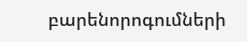բարենորոգումների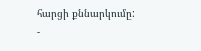հարցի քննարկումը:
-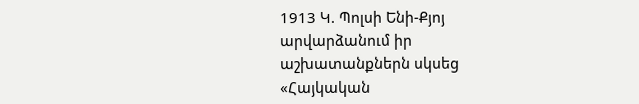1913 Կ. Պոլսի Ենի-Քյոյ արվարձանում իր աշխատանքներն սկսեց «Հայկական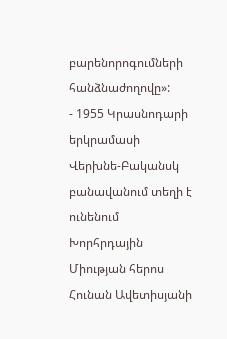բարենորոգումների հանձնաժողովը»:
- 1955 Կրասնոդարի երկրամասի Վերխնե-Բականսկ բանավանում տեղի է ունենում Խորհրդային Միության հերոս Հունան Ավետիսյանի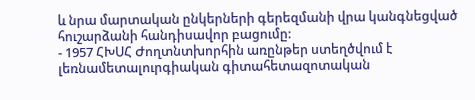և նրա մարտական ընկերների գերեզմանի վրա կանգնեցված հուշարձանի հանդիսավոր բացումը:
- 1957 ՀԽՍՀ Ժողտնտխորհին առընթեր ստեղծվում է լեռնամետալուրգիական գիտահետազոտական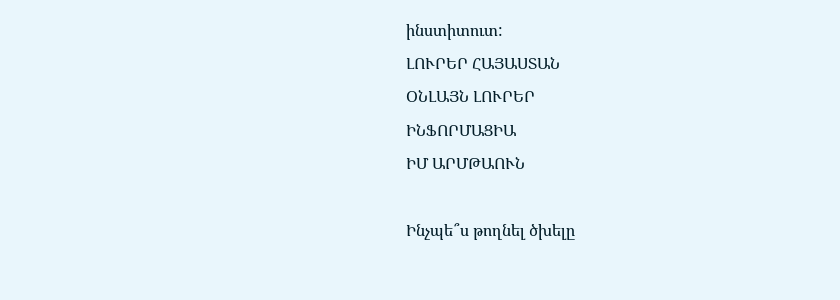ինստիտուտ:
ԼՈՒՐԵՐ ՀԱՅԱՍՏԱՆ
ՕՆԼԱՅՆ ԼՈՒՐԵՐ
ԻՆՖՈՐՄԱՑԻԱ
ԻՄ ԱՐՄԹԱՈՒՆ

Ինչպե՞ս թողնել ծխելը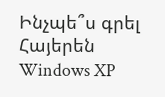Ինչպե՞ս գրել Հայերեն Windows XP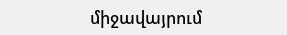միջավայրում